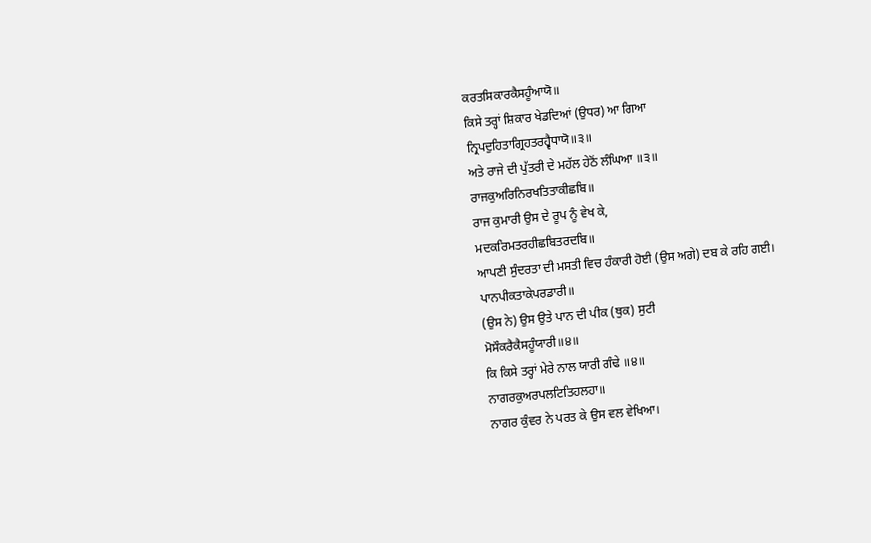ਕਰਤਸਿਕਾਰਕੈਸਹੂੰਆਯੋ॥
ਕਿਸੇ ਤਰ੍ਹਾਂ ਸ਼ਿਕਾਰ ਖੇਡਦਿਆਂ (ਉਧਰ) ਆ ਗਿਆ
ਨ੍ਰਿਪਦੁਹਿਤਾਗ੍ਰਿਹਤਰਹ੍ਵੈਧਾਯੋ॥੩॥
ਅਤੇ ਰਾਜੇ ਦੀ ਪੁੱਤਰੀ ਦੇ ਮਹੱਲ ਹੇਠੋਂ ਲੰਘਿਆ ॥੩॥
ਰਾਜਕੁਅਰਿਨਿਰਖਤਿਤਾਕੀਛਬਿ॥
ਰਾਜ ਕੁਮਾਰੀ ਉਸ ਦੇ ਰੂਪ ਨੂੰ ਵੇਖ ਕੇ,
ਮਦਕਰਿਮਤਰਹੀਛਬਿਤਰਦਬਿ॥
ਆਪਣੀ ਸੁੰਦਰਤਾ ਦੀ ਮਸਤੀ ਵਿਚ ਹੰਕਾਰੀ ਹੋਈ (ਉਸ ਅਗੇ) ਦਬ ਕੇ ਰਹਿ ਗਈ।
ਪਾਨਪੀਕਤਾਕੇਪਰਡਾਰੀ॥
(ਉਸ ਨੇ) ਉਸ ਉਤੇ ਪਾਨ ਦੀ ਪੀਕ (ਥੁਕ) ਸੁਟੀ
ਮੋਸੌਕਰੈਕੈਸਹੂੰਯਾਰੀ॥੪॥
ਕਿ ਕਿਸੇ ਤਰ੍ਹਾਂ ਮੇਰੇ ਨਾਲ ਯਾਰੀ ਗੰਢੇ ॥੪॥
ਨਾਗਰਕੁਅਰਪਲਟਿਤਿਹਲਹਾ॥
ਨਾਗਰ ਕੁੰਵਰ ਨੇ ਪਰਤ ਕੇ ਉਸ ਵਲ ਵੇਖਿਆ।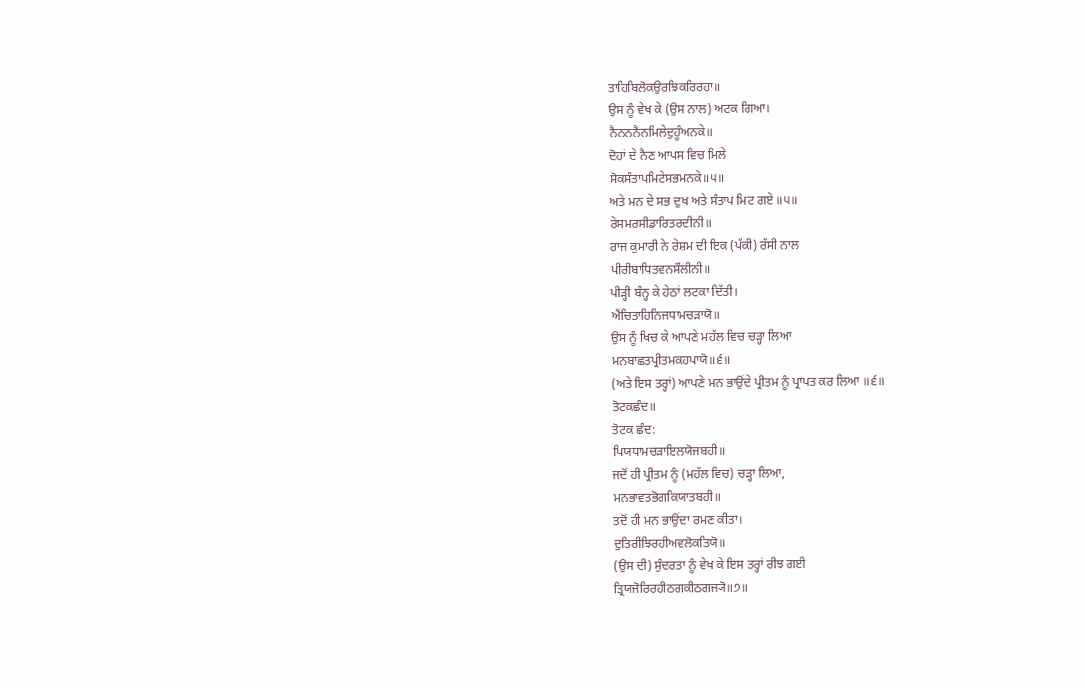ਤਾਹਿਬਿਲੋਕਉਰਝਿਕਰਿਰਹਾ॥
ਉਸ ਨੂੰ ਵੇਖ ਕੇ (ਉਸ ਨਾਲ) ਅਟਕ ਗਿਆ।
ਨੈਨਨਨੈਨਮਿਲੇਦੁਹੂੰਅਨਕੇ॥
ਦੋਹਾਂ ਦੇ ਨੈਣ ਆਪਸ ਵਿਚ ਮਿਲੇ
ਸੋਕਸੰਤਾਪਮਿਟੇਸਭਮਨਕੇ॥੫॥
ਅਤੇ ਮਨ ਦੇ ਸਭ ਦੁਖ ਅਤੇ ਸੰਤਾਪ ਮਿਟ ਗਏ ॥੫॥
ਰੇਸਮਰਸੀਡਾਰਿਤਰਦੀਨੀ॥
ਰਾਜ ਕੁਮਾਰੀ ਨੇ ਰੇਸ਼ਮ ਦੀ ਇਕ (ਪੱਕੀ) ਰੱਸੀ ਨਾਲ
ਪੀਰੀਬਾਧਿਤਵਨਸੌਲੀਨੀ॥
ਪੀੜ੍ਹੀ ਬੰਨ੍ਹ ਕੇ ਹੇਠਾਂ ਲਟਕਾ ਦਿੱਤੀ।
ਐਂਚਿਤਾਹਿਨਿਜਧਾਮਚੜਾਯੋ॥
ਉਸ ਨੂੰ ਖਿਚ ਕੇ ਆਪਣੇ ਮਹੱਲ ਵਿਚ ਚੜ੍ਹਾ ਲਿਆ
ਮਨਬਾਛਤਪ੍ਰੀਤਮਕਹਪਾਯੋ॥੬॥
(ਅਤੇ ਇਸ ਤਰ੍ਹਾਂ) ਆਪਣੇ ਮਨ ਭਾਉਂਦੇ ਪ੍ਰੀਤਮ ਨੂੰ ਪ੍ਰਾਪਤ ਕਰ ਲਿਆ ॥੬॥
ਤੋਟਕਛੰਦ॥
ਤੋਟਕ ਛੰਦ:
ਪਿਯਧਾਮਚੜਾਇਲਯੋਜਬਹੀ॥
ਜਦੋਂ ਹੀ ਪ੍ਰੀਤਮ ਨੂੰ (ਮਹੱਲ ਵਿਚ) ਚੜ੍ਹਾ ਲਿਆ,
ਮਨਭਾਵਤਭੋਗਕਿਯਾਤਬਹੀ॥
ਤਦੋਂ ਹੀ ਮਨ ਭਾਉਂਦਾ ਰਮਣ ਕੀਤਾ।
ਦੁਤਿਰੀਝਿਰਹੀਅਵਲੋਕਤਿਯੋ॥
(ਉਸ ਦੀ) ਸੁੰਦਰਤਾ ਨੂੰ ਵੇਖ ਕੇ ਇਸ ਤਰ੍ਹਾਂ ਰੀਝ ਗਈ
ਤ੍ਰਿਯਜੋਰਿਰਹੀਠਗਕੀਠਗਜ੍ਯੋ॥੭॥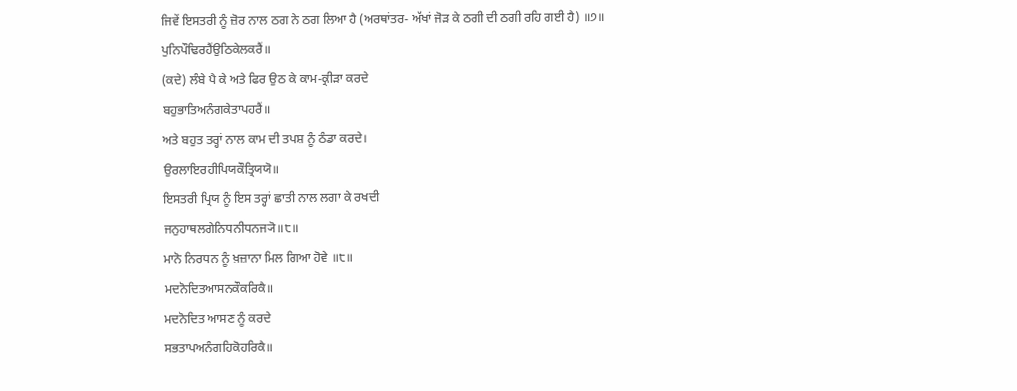ਜਿਵੇਂ ਇਸਤਰੀ ਨੂੰ ਜ਼ੋਰ ਨਾਲ ਠਗ ਨੇ ਠਗ ਲਿਆ ਹੈ (ਅਰਥਾਂਤਰ- ਅੱਖਾਂ ਜੋੜ ਕੇ ਠਗੀ ਦੀ ਠਗੀ ਰਹਿ ਗਈ ਹੈ) ॥੭॥
ਪੁਨਿਪੌਢਿਰਹੈਂਉਠਿਕੇਲਕਰੈਂ॥
(ਕਦੇ) ਲੰਬੇ ਪੈ ਕੇ ਅਤੇ ਫਿਰ ਉਠ ਕੇ ਕਾਮ-ਕ੍ਰੀੜਾ ਕਰਦੇ
ਬਹੁਭਾਤਿਅਨੰਗਕੇਤਾਪਹਰੈਂ॥
ਅਤੇ ਬਹੁਤ ਤਰ੍ਹਾਂ ਨਾਲ ਕਾਮ ਦੀ ਤਪਸ਼ ਨੂੰ ਠੰਡਾ ਕਰਦੇ।
ਉਰਲਾਇਰਹੀਪਿਯਕੌਤ੍ਰਿਯਯੋ॥
ਇਸਤਰੀ ਪ੍ਰਿਯ ਨੂੰ ਇਸ ਤਰ੍ਹਾਂ ਛਾਤੀ ਨਾਲ ਲਗਾ ਕੇ ਰਖਦੀ
ਜਨੁਹਾਥਲਗੇਨਿਧਨੀਧਨਜ੍ਯੋ॥੮॥
ਮਾਨੋ ਨਿਰਧਨ ਨੂੰ ਖ਼ਜ਼ਾਨਾ ਮਿਲ ਗਿਆ ਹੋਵੇ ॥੮॥
ਮਦਨੋਦਿਤਆਸਨਕੌਕਰਿਕੈ॥
ਮਦਨੋਦਿਤ ਆਸਣ ਨੂੰ ਕਰਦੇ
ਸਭਤਾਪਅਨੰਗਹਿਕੋਹਰਿਕੈ॥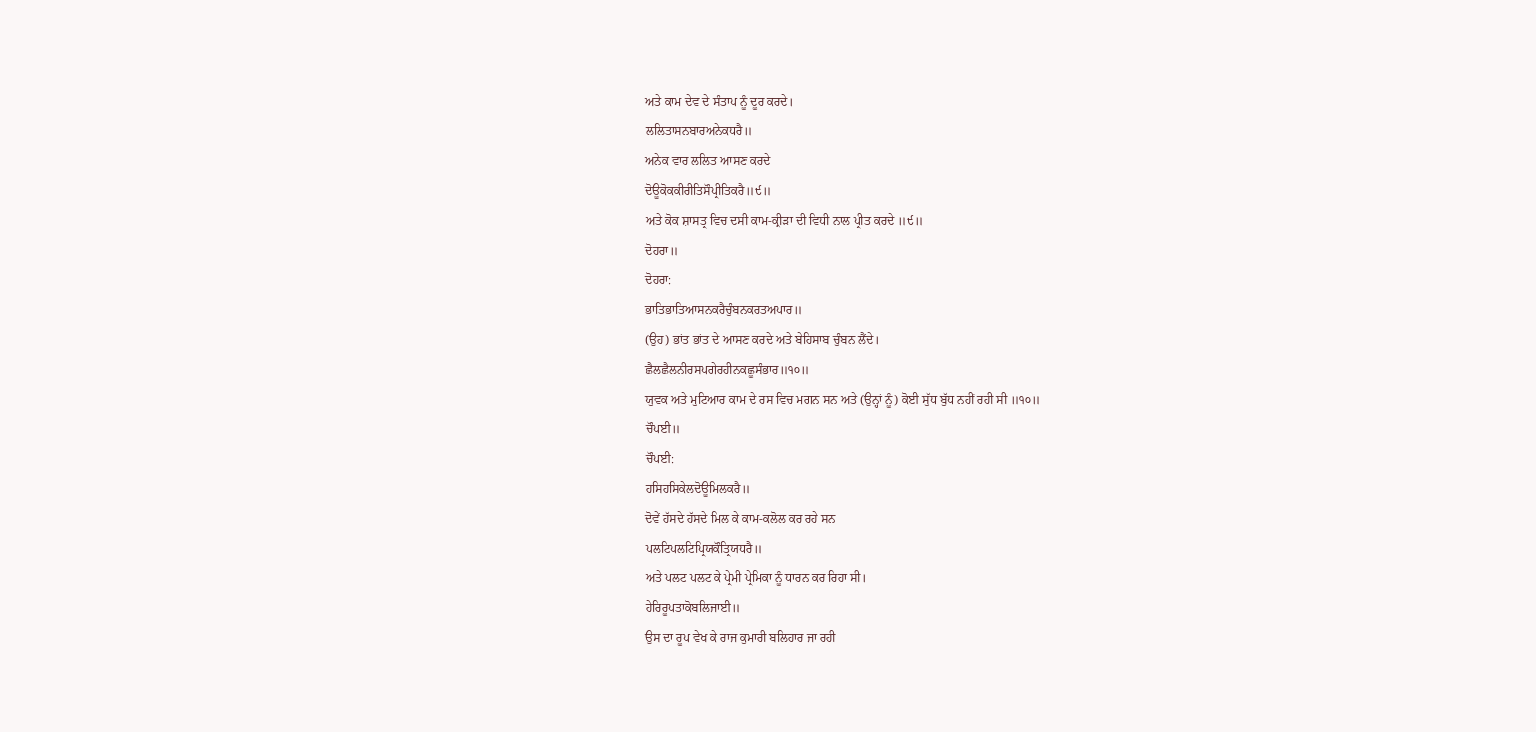ਅਤੇ ਕਾਮ ਦੇਵ ਦੇ ਸੰਤਾਪ ਨੂੰ ਦੂਰ ਕਰਦੇ।
ਲਲਿਤਾਸਨਬਾਰਅਨੇਕਧਰੈ॥
ਅਨੇਕ ਵਾਰ ਲਲਿਤ ਆਸਣ ਕਰਦੇ
ਦੋਊਕੋਕਕੀਰੀਤਿਸੌਪ੍ਰੀਤਿਕਰੈ॥੯॥
ਅਤੇ ਕੋਕ ਸ਼ਾਸਤ੍ਰ ਵਿਚ ਦਸੀ ਕਾਮ-ਕ੍ਰੀੜਾ ਦੀ ਵਿਧੀ ਨਾਲ ਪ੍ਰੀਤ ਕਰਦੇ ॥੯॥
ਦੋਹਰਾ॥
ਦੋਹਰਾ:
ਭਾਤਿਭਾਤਿਆਸਨਕਰੈਚੁੰਬਨਕਰਤਅਪਾਰ॥
(ਉਹ) ਭਾਂਤ ਭਾਂਤ ਦੇ ਆਸਣ ਕਰਦੇ ਅਤੇ ਬੇਹਿਸਾਬ ਚੁੰਬਨ ਲੈਂਦੇ।
ਛੈਲਛੈਲਨੀਰਸਪਗੇਰਹੀਨਕਛੂਸੰਭਾਰ॥੧੦॥
ਯੁਵਕ ਅਤੇ ਮੁਟਿਆਰ ਕਾਮ ਦੇ ਰਸ ਵਿਚ ਮਗਨ ਸਨ ਅਤੇ (ਉਨ੍ਹਾਂ ਨੂੰ) ਕੋਈ ਸੁੱਧ ਬੁੱਧ ਨਹੀਂ ਰਹੀ ਸੀ ॥੧੦॥
ਚੌਪਈ॥
ਚੌਪਈ:
ਹਸਿਹਸਿਕੇਲਦੋਊਮਿਲਕਰੈ॥
ਦੋਵੇਂ ਹੱਸਦੇ ਹੱਸਦੇ ਮਿਲ ਕੇ ਕਾਮ-ਕਲੋਲ ਕਰ ਰਹੇ ਸਨ
ਪਲਟਿਪਲਟਿਪ੍ਰਿਯਕੌਤ੍ਰਿਯਧਰੈ॥
ਅਤੇ ਪਲਟ ਪਲਟ ਕੇ ਪ੍ਰੇਮੀ ਪ੍ਰੇਮਿਕਾ ਨੂੰ ਧਾਰਨ ਕਰ ਰਿਹਾ ਸੀ।
ਹੇਰਿਰੂਪਤਾਕੋਬਲਿਜਾਈ॥
ਉਸ ਦਾ ਰੂਪ ਵੇਖ ਕੇ ਰਾਜ ਕੁਮਾਰੀ ਬਲਿਹਾਰ ਜਾ ਰਹੀ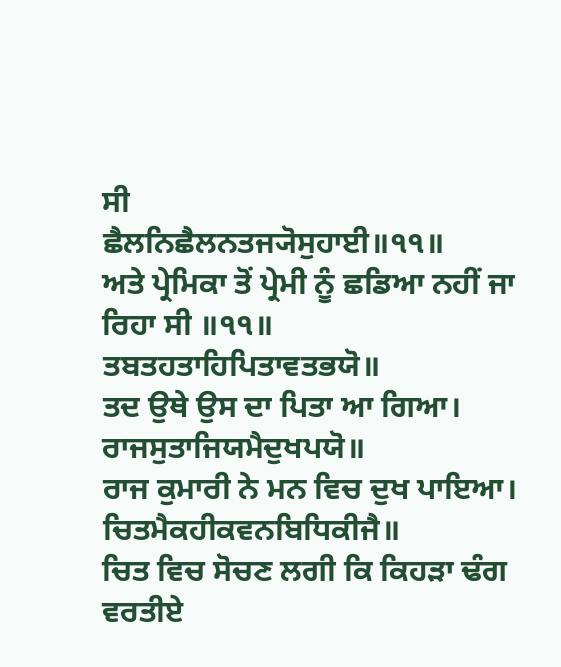ਸੀ
ਛੈਲਨਿਛੈਲਨਤਜ੍ਯੋਸੁਹਾਈ॥੧੧॥
ਅਤੇ ਪ੍ਰੇਮਿਕਾ ਤੋਂ ਪ੍ਰੇਮੀ ਨੂੰ ਛਡਿਆ ਨਹੀਂ ਜਾ ਰਿਹਾ ਸੀ ॥੧੧॥
ਤਬਤਹਤਾਹਿਪਿਤਾਵਤਭਯੋ॥
ਤਦ ਉਥੇ ਉਸ ਦਾ ਪਿਤਾ ਆ ਗਿਆ।
ਰਾਜਸੁਤਾਜਿਯਮੈਦੁਖਪਯੋ॥
ਰਾਜ ਕੁਮਾਰੀ ਨੇ ਮਨ ਵਿਚ ਦੁਖ ਪਾਇਆ।
ਚਿਤਮੈਕਹੀਕਵਨਬਿਧਿਕੀਜੈ॥
ਚਿਤ ਵਿਚ ਸੋਚਣ ਲਗੀ ਕਿ ਕਿਹੜਾ ਢੰਗ ਵਰਤੀਏ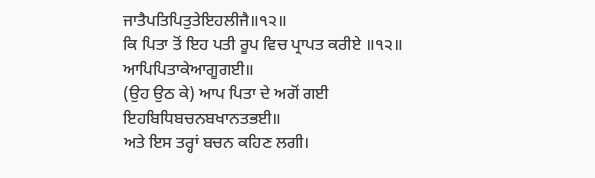ਜਾਤੈਪਤਿਪਿਤੁਤੇਇਹਲੀਜੈ॥੧੨॥
ਕਿ ਪਿਤਾ ਤੋਂ ਇਹ ਪਤੀ ਰੂਪ ਵਿਚ ਪ੍ਰਾਪਤ ਕਰੀਏ ॥੧੨॥
ਆਪਿਪਿਤਾਕੇਆਗੂਗਈ॥
(ਉਹ ਉਠ ਕੇ) ਆਪ ਪਿਤਾ ਦੇ ਅਗੋਂ ਗਈ
ਇਹਬਿਧਿਬਚਨਬਖਾਨਤਭਈ॥
ਅਤੇ ਇਸ ਤਰ੍ਹਾਂ ਬਚਨ ਕਹਿਣ ਲਗੀ।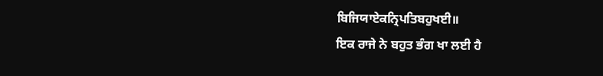ਬਿਜਿਯਾਏਕਨ੍ਰਿਪਤਿਬਹੁਖਈ॥
ਇਕ ਰਾਜੇ ਨੇ ਬਹੁਤ ਭੰਗ ਖਾ ਲਈ ਹੈ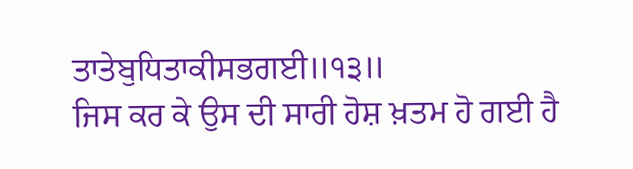ਤਾਤੇਬੁਧਿਤਾਕੀਸਭਗਈ॥੧੩॥
ਜਿਸ ਕਰ ਕੇ ਉਸ ਦੀ ਸਾਰੀ ਹੋਸ਼ ਖ਼ਤਮ ਹੋ ਗਈ ਹੈ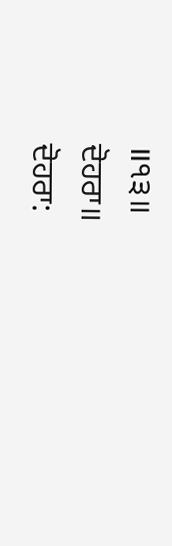॥੧੩॥
ਦੋਹਰਾ॥
ਦੋਹਰਾ: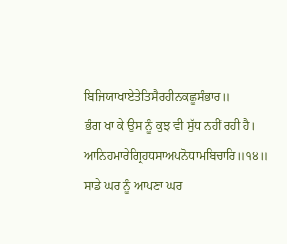ਬਿਜਿਯਾਖਾਏਤੇਤਿਸੈਰਹੀਨਕਛੂਸੰਭਾਰ॥
ਭੰਗ ਖਾ ਕੇ ਉਸ ਨੂੰ ਕੁਝ ਵੀ ਸੁੱਧ ਨਹੀਂ ਰਹੀ ਹੈ।
ਆਨਿਹਮਾਰੇਗ੍ਰਿਹਧਸਾਅਪਨੋਧਾਮਬਿਚਾਰਿ॥੧੪॥
ਸਾਡੇ ਘਰ ਨੂੰ ਆਪਣਾ ਘਰ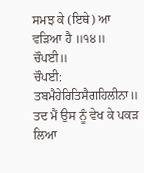ਸਮਝ ਕੇ (ਇਥੇ) ਆ ਵੜਿਆ ਹੈ ॥੧੪॥
ਚੌਪਈ॥
ਚੌਪਈ:
ਤਬਮੈਹੇਰਿਤਿਸੈਗਹਿਲੀਨਾ॥
ਤਦ ਮੈਂ ਉਸ ਨੂੰ ਵੇਖ ਕੇ ਪਕੜ ਲਿਆ